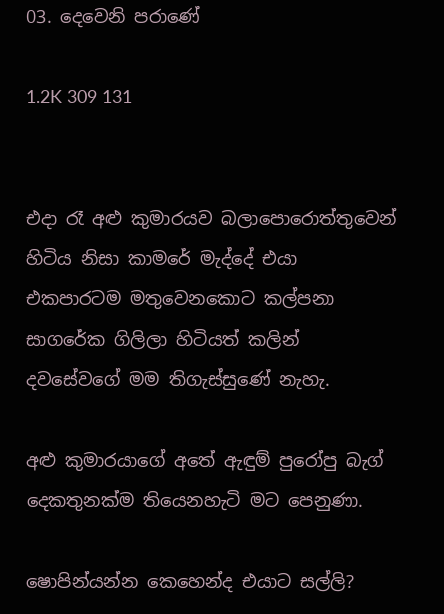03. දෙවෙනි පරාණේ

1.2K 309 131


එදා රෑ අළු කුමාරයව බලාපොරොත්තුවෙන් හිටිය නිසා කාමරේ මැද්දේ එයා එකපාරටම මතුවෙනකොට කල්පනා සාගරේක ගිලිලා හිටියත් කලින් දවසේවගේ මම තිගැස්සුණේ නැහැ.

අළු කුමාරයාගේ අතේ ඇඳුම් පුරෝපු බැග් දෙකතුනක්ම තියෙනහැටි මට පෙනුණා.

ෂොපින්යන්න කෙහෙන්ද එයාට සල්ලි?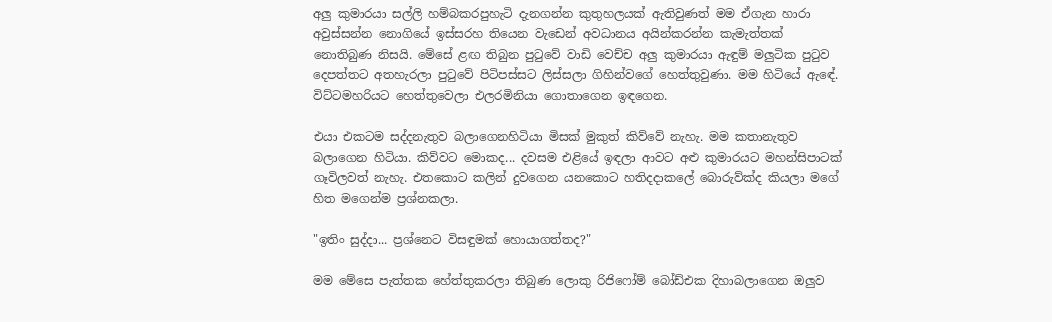අලු කුමාරයා සල්ලි හම්බකරපුහැටි දැනගන්න කුතුහලයක් ඇතිවුණත් මම ඒගැන හාරා අවුස්සන්න නොගියේ ඉස්සරහ තියෙන වැඩෙන් අවධානය අයින්කරන්න කැමැත්තක් නොතිබුණ නිසයි. මේසේ ළඟ තිබුන පුටුවේ වාඩි වෙච්ච අලු කුමාරයා ඇඳුම් මලුටික පුටුව දෙපත්තට අතහැරලා පුටුවේ පිටිපස්සට ලිස්සලා ගිහින්වගේ හෙත්තුවුණා. මම හිටියේ ඇඳේ. විට්ටමහරියට හෙත්තුවෙලා එලරමිනියා ගොතාගෙන ඉඳගෙන.

එයා එකටම සද්දනැතුව බලාගෙනහිටියා මිසක් මුකුත් කිව්වේ නැහැ. මම කතානැතුව බලාගෙන හිටියා. කිව්වට මොකද... දවසම එළියේ ඉඳලා ආවට අළු කුමාරයට මහන්සිපාටක් ගෑවිලවත් නැහැ. එතකොට කලින් දුවගෙන යනකොට හතිදදාකලේ බොරුව්ක්ද කියලා මගේ හිත මගෙන්ම ප්‍රශ්නකලා.

"ඉතිං සුද්දා... ප්‍රශ්නෙට විසඳුමක් හොයාගත්තද?"

මම මේසෙ පැත්තක හේත්තුකරලා තිබුණ ලොකු රිජිෆෝම් බෝඩ්එක දිහාබලාගෙන ඔලුව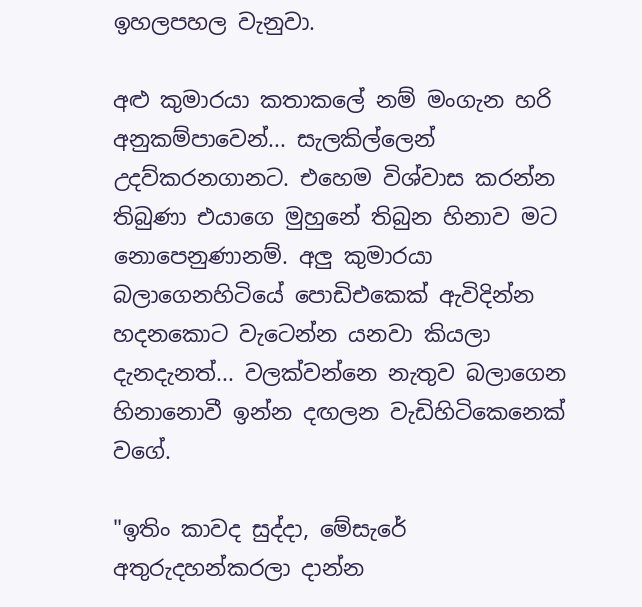ඉහලපහල වැනුවා.

අළු කුමාරයා කතාකලේ නම් මංගැන හරි අනුකම්පාවෙන්... සැලකිල්ලෙන් උදව්කරනගානට. එහෙම විශ්වාස කරන්න තිබුණා එයාගෙ මුහුනේ තිබුන හිනාව මට නොපෙනුණානම්. අලු කුමාරයා බලාගෙනහිටියේ පොඩිඑකෙක් ඇවිදින්න හදනකොට වැටෙන්න යනවා කියලා දැනදැනත්... වලක්වන්නෙ නැතුව බලාගෙන හිනානොවී ඉන්න දඟලන වැඩිහිටිකෙනෙක් වගේ.

"ඉතිං කාවද සුද්දා, මේසැරේ අතුරුදහන්කරලා දාන්න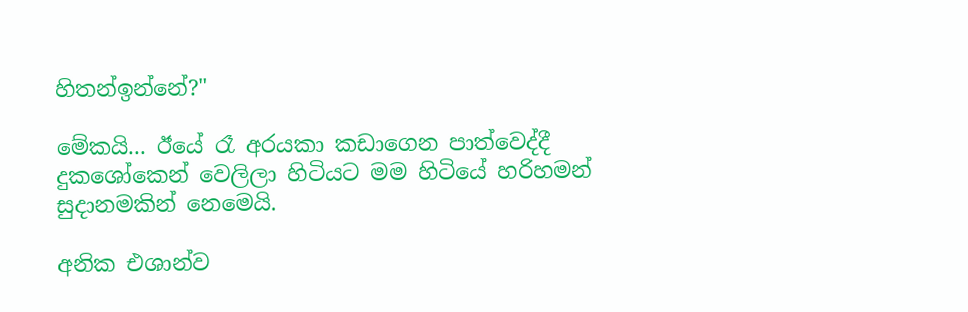හිතන්ඉන්නේ?"

මේකයි... ඊයේ රෑ අරයකා කඩාගෙන පාත්වෙද්දී දුකශෝකෙන් වෙලිලා හිටියට මම හිටියේ හරිහමන් සුදානමකින් නෙමෙයි.

අනික එශාන්ව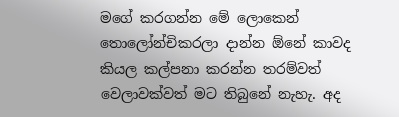මගේ කරගන්න මේ ලොකෙන් තොලෝන්චිකරලා දාන්න ඕනේ කාවද කියල කල්පනා කරන්න තරම්වත් වෙලාවක්වත් මට තිබුනේ නැහැ. අද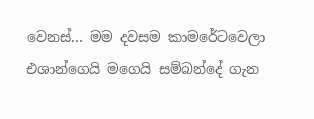වෙනස්... මම දවසම කාමරේටවෙලා එශාන්ගෙයි මගෙයි සම්බන්දේ ගැන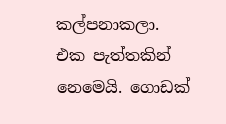කල්පනාකලා. එක පැත්තකින් නෙමෙයි. ගොඩක්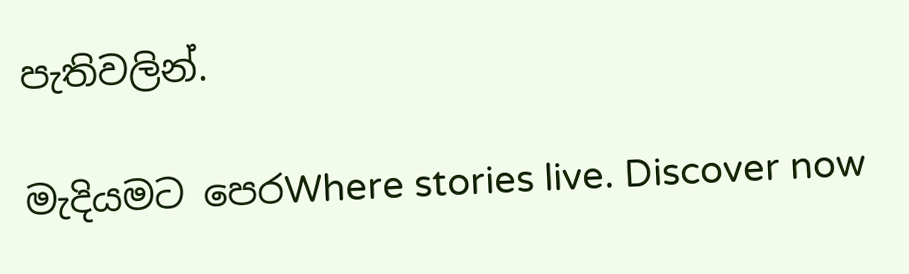පැතිවලින්.

මැදියමට පෙරWhere stories live. Discover now